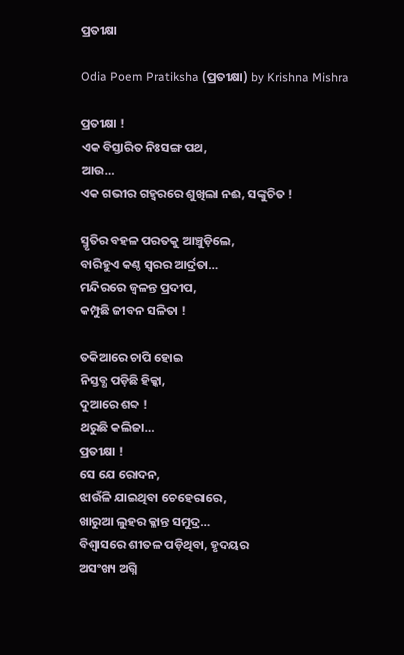ପ୍ରତୀକ୍ଷା

Odia Poem Pratiksha (ପ୍ରତୀକ୍ଷା) by Krishna Mishra

ପ୍ରତୀକ୍ଷା !
ଏକ ବିସ୍ତାରିତ ନିଃସଙ୍ଗ ପଥ,
ଆଉ…
ଏକ ଗଭୀର ଗହ୍ଵରରେ ଶୁଖିଲା ନଈ, ସଙ୍କୁଚିତ !

ସ୍ମୃତିର ବହଳ ପରତକୁ ଆଞ୍ଚୁଡ଼ିଲେ,
ବାରିହୁଏ କଣ୍ଠ ସ୍ୱରର ଆର୍ଦ୍ରତା…
ମନ୍ଦିରରେ ଜ୍ୱଳନ୍ତ ପ୍ରଦୀପ,
କମ୍ପୁଛି ଜୀବନ ସଳିତା !

ତକିଆରେ ଚାପି ହୋଇ
ନିସ୍ତବ୍ଧ ପଡ଼ିଛି ହିକ୍କା,
ଦୁଆରେ ଶବ୍ଦ !
ଥରୁଛି କଲିଜା…
ପ୍ରତୀକ୍ଷା !
ସେ ଯେ ରୋଦନ,
ଝାଉଁଳି ଯାଇଥିବା ଚେହେରାରେ,
ଖାରୁଆ ଲୁହର କ୍ଳାନ୍ତ ସମୁଦ୍ର…
ବିଶ୍ୱାସରେ ଶୀତଳ ପଡ଼ିଥିବା, ହୃଦୟର
ଅସଂଖ୍ୟ ଅଗ୍ନି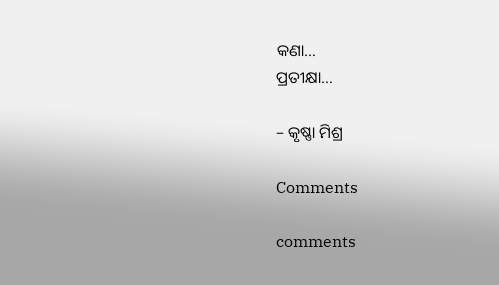କଣା…
ପ୍ରତୀକ୍ଷା…

– କୃଷ୍ଣା ମିଶ୍ର

Comments

comments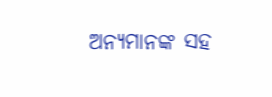ଅନ୍ୟମାନଙ୍କ ସହ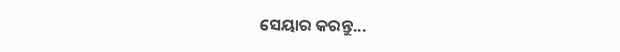ସେୟାର କରନ୍ତୁ...